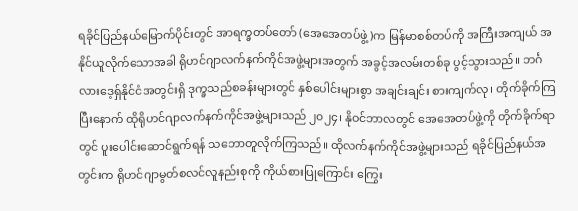ရခိုင်ပြည်နယ်မြောက်ပိုင်းတွင် အာရက္ခတပ်တော် (အေအေတပ်ဖွဲ့)က မြန်မာစစ်တပ်ကို အကြီးအကျယ် အနိုင်ယူလိုက်သောအခါ ရိုဟင်ဂျာလက်နက်ကိုင်အဖွဲ့များအတွက် အခွင့်အလမ်းတစ်ခု ပွင့်သွားသည်။ ဘင်္ဂလားဒေ့ရှ်နိုင်ငံအတွင်းရှိ ဒုက္ခသည်စခန်းများတွင် နှစ်ပေါင်းများစွာ အချင်းချင်း စားကျက်လု၊ တိုက်ခိုက်ကြပြီးနောက် ထိုရိုဟင်ဂျာလက်နက်ကိုင်အဖွဲ့များသည် ၂၀၂၄၊ နိုဝင်ဘာလတွင် အေအေတပ်ဖွဲ့ကို တိုက်ခိုက်ရာတွင် ပူးပေါင်းဆောင်ရွက်ရန် သဘောတူလိုက်ကြသည်။ ထိုလက်နက်ကိုင်အဖွဲ့များသည် ရခိုင်ပြည်နယ်အတွင်းက ရိုဟင်ဂျာမွတ်စလင်လူနည်းစုကို ကိုယ်စားပြုကြောင်း ကြွေး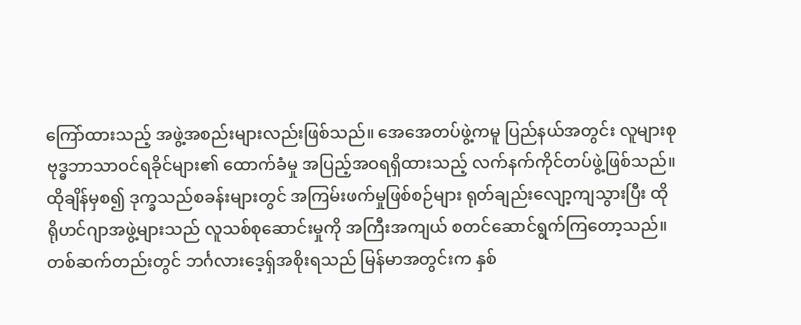ကြော်ထားသည့် အဖွဲ့အစည်းများလည်းဖြစ်သည်။ အေအေတပ်ဖွဲ့ကမူ ပြည်နယ်အတွင်း လူများစုဗုဒ္ဓဘာသာဝင်ရခိုင်များ၏ ထောက်ခံမှု အပြည့်အဝရရှိထားသည့် လက်နက်ကိုင်တပ်ဖွဲ့ဖြစ်သည်။ ထိုချိန်မှစ၍ ဒုက္ခသည်စခန်းများတွင် အကြမ်းဖက်မှုဖြစ်စဉ်များ ရုတ်ချည်းလျော့ကျသွားပြီး ထိုရိုဟင်ဂျာအဖွဲ့များသည် လူသစ်စုဆောင်းမှုကို အကြီးအကျယ် စတင်ဆောင်ရွက်ကြတော့သည်။ တစ်ဆက်တည်းတွင် ဘင်္ဂလားဒေ့ရှ်အစိုးရသည် မြန်မာအတွင်းက နှစ်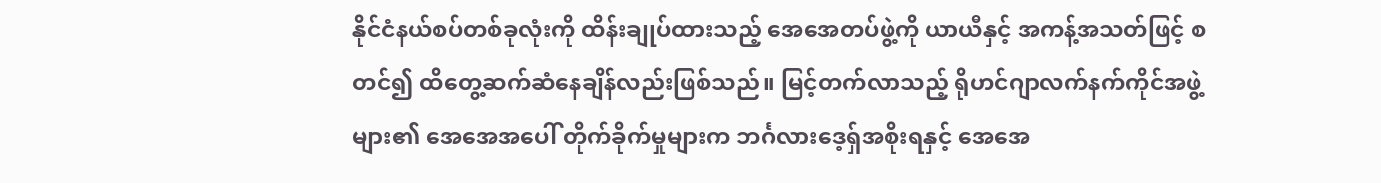နိုင်ငံနယ်စပ်တစ်ခုလုံးကို ထိန်းချုပ်ထားသည့် အေအေတပ်ဖွဲ့ကို ယာယီနှင့် အကန့်အသတ်ဖြင့် စတင်၍ ထိတွေ့ဆက်ဆံနေချိန်လည်းဖြစ်သည်။ မြင့်တက်လာသည့် ရိုဟင်ဂျာလက်နက်ကိုင်အဖွဲ့များ၏ အေအေအပေါ် တိုက်ခိုက်မှုများက ဘင်္ဂလားဒေ့ရှ်အစိုးရနှင့် အေအေ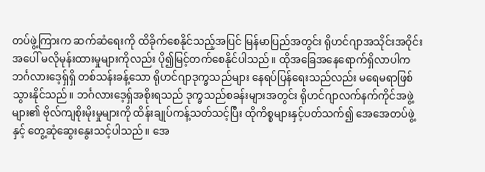တပ်ဖွဲ့ကြားက ဆက်ဆံရေးကို ထိခိုက်စေနိုင်သည့်အပြင် မြန်မာပြည်အတွင်း ရိုဟင်ဂျာအသိုင်းအဝိုင်းအပေါ် မလိုမုန်းထားမှုများကိုလည်း ပို၍မြင့်တက်စေနိုင်ပါသည်။ ထိုအခြေအနေရောက်ရှိလာပါက ဘင်္ဂလားဒေ့ရှ်ရှိ တစ်သန်းခန့်သော ရိုဟင်ဂျာဒုက္ခသည်များ နေရပ်ပြန်ရေးသည်လည်း မရေမရာဖြစ်သွားနိုင်သည်။ ဘင်္ဂလားဒေ့ရှ်အစိုးရသည် ဒုက္ခသည်စခန်းများအတွင်း ရိုဟင်ဂျာလက်နက်ကိုင်အဖွဲ့များ၏ ဗိုလ်ကျစိုးမိုးမှုများကို ထိန်းချုပ်ကန့်သတ်သင့်ပြီး ထိုကိစ္စများနှင့်ပတ်သက်၍ အေအေတပ်ဖွဲ့နှင့် တွေ့ဆုံဆွေးနွေးသင့်ပါသည်။ အေ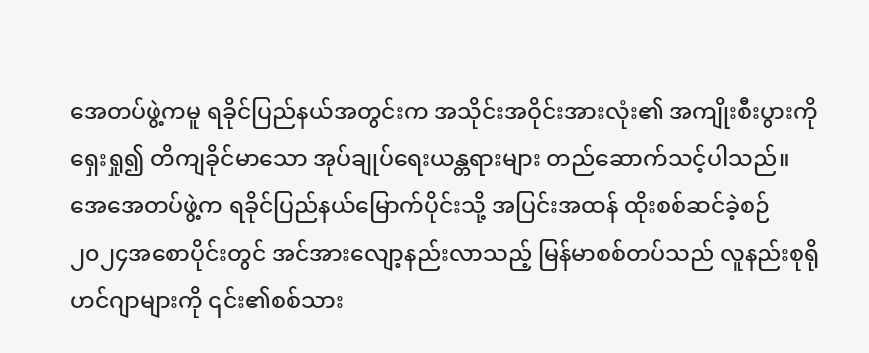အေတပ်ဖွဲ့ကမူ ရခိုင်ပြည်နယ်အတွင်းက အသိုင်းအဝိုင်းအားလုံး၏ အကျိုးစီးပွားကိုရှေးရှု၍ တိကျခိုင်မာသော အုပ်ချုပ်ရေးယန္တရားများ တည်ဆောက်သင့်ပါသည်။
အေအေတပ်ဖွဲ့က ရခိုင်ပြည်နယ်မြောက်ပိုင်းသို့ အပြင်းအထန် ထိုးစစ်ဆင်ခဲ့စဉ် ၂၀၂၄အစောပိုင်းတွင် အင်အားလျော့နည်းလာသည့် မြန်မာစစ်တပ်သည် လူနည်းစုရိုဟင်ဂျာများကို ၎င်း၏စစ်သား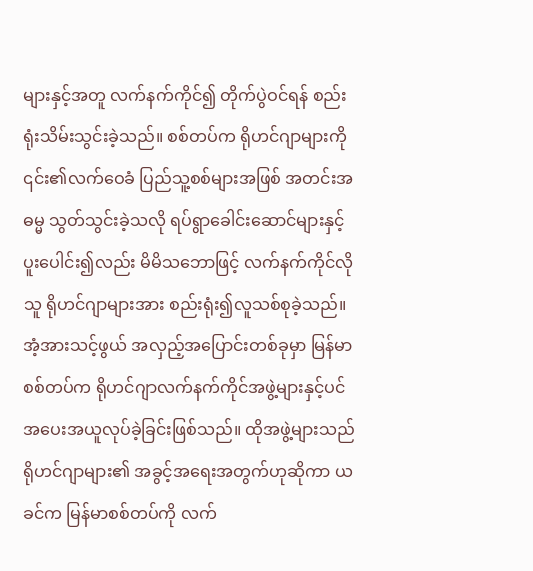များနှင့်အတူ လက်နက်ကိုင်၍ တိုက်ပွဲဝင်ရန် စည်းရုံးသိမ်းသွင်းခဲ့သည်။ စစ်တပ်က ရိုဟင်ဂျာများကို ၎င်း၏လက်ဝေခံ ပြည်သူ့စစ်များအဖြစ် အတင်းအဓမ္မ သွတ်သွင်းခဲ့သလို ရပ်ရွာခေါင်းဆောင်များနှင့် ပူးပေါင်း၍လည်း မိမိသဘောဖြင့် လက်နက်ကိုင်လိုသူ ရိုဟင်ဂျာများအား စည်းရုံး၍လူသစ်စုခဲ့သည်။ အံ့အားသင့်ဖွယ် အလှည့်အပြောင်းတစ်ခုမှာ မြန်မာစစ်တပ်က ရိုဟင်ဂျာလက်နက်ကိုင်အဖွဲ့များနှင့်ပင် အပေးအယူလုပ်ခဲ့ခြင်းဖြစ်သည်။ ထိုအဖွဲ့များသည် ရိုဟင်ဂျာများ၏ အခွင့်အရေးအတွက်ဟုဆိုကာ ယခင်က မြန်မာစစ်တပ်ကို လက်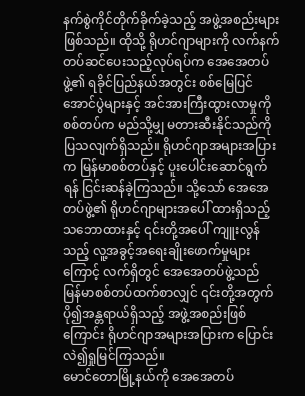နက်စွဲကိုင်တိုက်ခိုက်ခဲ့သည့် အဖွဲ့အစည်းများဖြစ်သည်။ ထိုသို့ ရိုဟင်ဂျာများကို လက်နက်တပ်ဆင်ပေးသည့်လုပ်ရပ်က အေအေတပ်ဖွဲ့၏ ရခိုင်ပြည်နယ်အတွင်း စစ်မြေပြင်အောင်ပွဲများနှင့် အင်အားကြီးထွားလာမှုကို စစ်တပ်က မည်သို့မျှ မတားဆီးနိုင်သည်ကို ပြသလျက်ရှိသည်။ ရိုဟင်ဂျာအများအပြားက မြန်မာစစ်တပ်နှင့် ပူးပေါင်းဆောင်ရွက်ရန် ငြင်းဆန်ခဲ့ကြသည်။ သို့သော် အေအေတပ်ဖွဲ့၏ ရိုဟင်ဂျာများအပေါ် ထားရှိသည့် သဘောထားနှင့် ၎င်းတို့အပေါ် ကျူးလွန်သည့် လူ့အခွင့်အရေးချိုးဖောက်မှုများကြောင့် လက်ရှိတွင် အေအေတပ်ဖွဲ့သည် မြန်မာစစ်တပ်ထက်စာလျှင် ၎င်းတို့အတွက် ပို၍အန္တရာယ်ရှိသည့် အဖွဲ့အစည်းဖြစ်ကြောင်း ရိုဟင်ဂျာအများအပြားက ပြောင်းလဲ၍ရှုမြင်ကြသည်။
မောင်တောမြို့နယ်ကို အေအေတပ်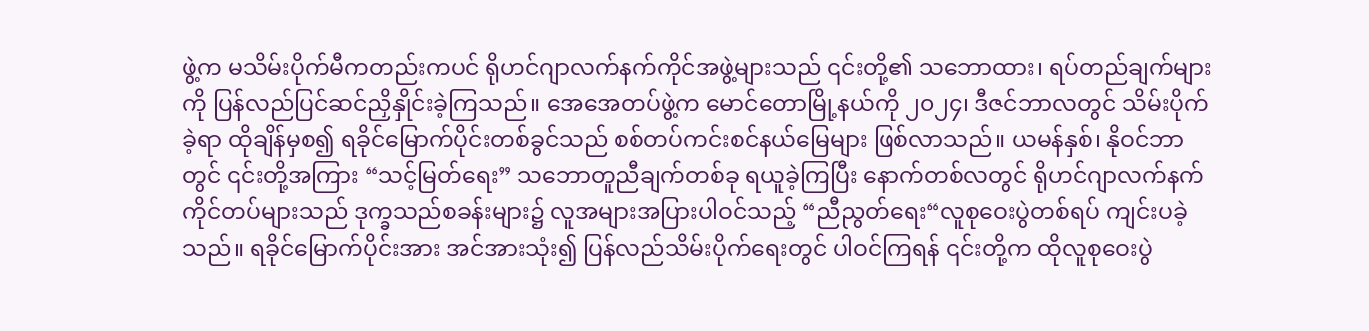ဖွဲ့က မသိမ်းပိုက်မီကတည်းကပင် ရိုဟင်ဂျာလက်နက်ကိုင်အဖွဲ့များသည် ၎င်းတို့၏ သဘောထား၊ ရပ်တည်ချက်များကို ပြန်လည်ပြင်ဆင်ညှိနှိုင်းခဲ့ကြသည်။ အေအေတပ်ဖွဲ့က မောင်တောမြို့နယ်ကို ၂၀၂၄၊ ဒီဇင်ဘာလတွင် သိမ်းပိုက်ခဲ့ရာ ထိုချိန်မှစ၍ ရခိုင်မြောက်ပိုင်းတစ်ခွင်သည် စစ်တပ်ကင်းစင်နယ်မြေများ ဖြစ်လာသည်။ ယမန်နှစ်၊ နိုဝင်ဘာတွင် ၎င်းတို့အကြား “သင့်မြတ်ရေး” သဘောတူညီချက်တစ်ခု ရယူခဲ့ကြပြီး နောက်တစ်လတွင် ရိုဟင်ဂျာလက်နက်ကိုင်တပ်များသည် ဒုက္ခသည်စခန်းများ၌ လူအများအပြားပါဝင်သည့် “ညီညွတ်ရေး“လူစုဝေးပွဲတစ်ရပ် ကျင်းပခဲ့သည်။ ရခိုင်မြောက်ပိုင်းအား အင်အားသုံး၍ ပြန်လည်သိမ်းပိုက်ရေးတွင် ပါဝင်ကြရန် ၎င်းတို့က ထိုလူစုဝေးပွဲ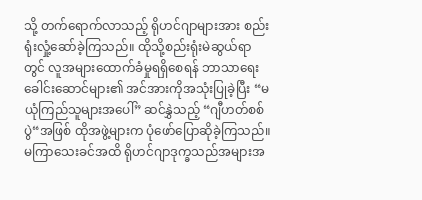သို့ တက်ရောက်လာသည့် ရိုဟင်ဂျာများအား စည်းရုံးလှုံ့ဆော်ခဲ့ကြသည်။ ထိုသို့စည်းရုံးမဲဆွယ်ရာတွင် လူအများထောက်ခံမှုရရှိစေရန် ဘာသာရေးခေါင်းဆောင်များ၏ အင်အားကိုအသုံးပြုခဲ့ပြီး “မယုံကြည်သူများအပေါ်” ဆင်နွှဲသည့် “ဂျီဟတ်စစ်ပွဲ“အဖြစ် ထိုအဖွဲ့များက ပုံဖော်ပြောဆိုခဲ့ကြသည်။ မကြာသေးခင်အထိ ရိုဟင်ဂျာဒုက္ခသည်အများအ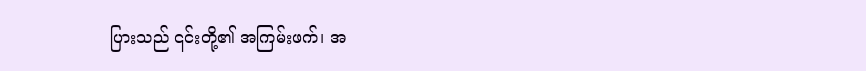ပြားသည် ၎င်းတို့၏ အကြမ်းဖက်၊ အ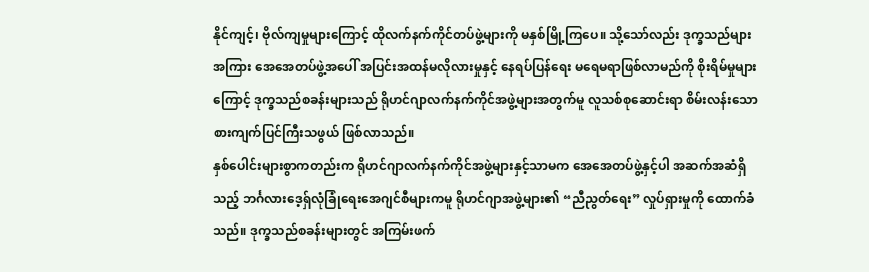နိုင်ကျင့်၊ ဗိုလ်ကျမှုများကြောင့် ထိုလက်နက်ကိုင်တပ်ဖွဲ့များကို မနှစ်မြို့ကြပေ။ သို့သော်လည်း ဒုက္ခသည်များအကြား အေအေတပ်ဖွဲ့အပေါ် အပြင်းအထန်မလိုလားမှုနှင့် နေရပ်ပြန်ရေး မရေမရာဖြစ်လာမည်ကို စိုးရိမ်မှုများကြောင့် ဒုက္ခသည်စခန်းများသည် ရိုဟင်ဂျာလက်နက်ကိုင်အဖွဲ့များအတွက်မူ လူသစ်စုဆောင်းရာ စိမ်းလန်းသော စားကျက်ပြင်ကြီးသဖွယ် ဖြစ်လာသည်။
နှစ်ပေါင်းများစွာကတည်းက ရိုဟင်ဂျာလက်နက်ကိုင်အဖွဲ့များနှင့်သာမက အေအေတပ်ဖွဲ့နှင့်ပါ အဆက်အဆံရှိသည့် ဘင်္ဂလားဒေ့ရှ်လုံခြုံရေးအေဂျင်စီများကမူ ရိုဟင်ဂျာအဖွဲ့များ၏ “ညီညွတ်ရေး” လှုပ်ရှားမှုကို ထောက်ခံသည်။ ဒုက္ခသည်စခန်းများတွင် အကြမ်းဖက်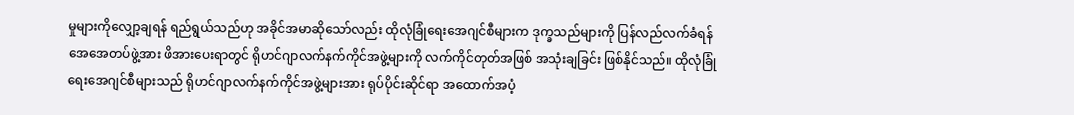မှုများကိုလျှော့ချရန် ရည်ရွယ်သည်ဟု အခိုင်အမာဆိုသော်လည်း ထိုလုံခြုံရေးအေဂျင်စီများက ဒုက္ခသည်များကို ပြန်လည်လက်ခံရန် အေအေတပ်ဖွဲ့အား ဖိအားပေးရာတွင် ရိုဟင်ဂျာလက်နက်ကိုင်အဖွဲ့များကို လက်ကိုင်တုတ်အဖြစ် အသုံးချခြင်း ဖြစ်နိုင်သည်။ ထိုလုံခြုံရေးအေဂျင်စီများသည် ရိုဟင်ဂျာလက်နက်ကိုင်အဖွဲ့များအား ရုပ်ပိုင်းဆိုင်ရာ အထောက်အပံ့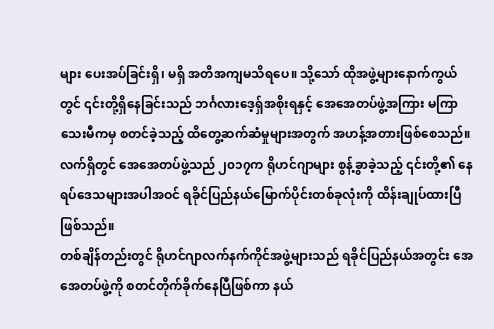များ ပေးအပ်ခြင်းရှိ၊ မရှိ အတိအကျမသိရပေ။ သို့သော် ထိုအဖွဲ့များနောက်ကွယ်တွင် ၎င်းတို့ရှိနေခြင်းသည် ဘင်္ဂလားဒေ့ရှ်အစိုးရနှင့် အေအေတပ်ဖွဲ့အကြား မကြာသေးမီကမှ စတင်ခဲ့သည့် ထိတွေ့ဆက်ဆံမှုများအတွက် အဟန့်အတားဖြစ်စေသည်။ လက်ရှိတွင် အေအေတပ်ဖွဲ့သည် ၂၀၁၇က ရိုဟင်ဂျာများ စွန့်ခွာခဲ့သည့် ၎င်းတို့၏ နေရပ်ဒေသများအပါအဝင် ရခိုင်ပြည်နယ်မြောက်ပိုင်းတစ်ခုလုံးကို ထိန်းချုပ်ထားပြီဖြစ်သည်။
တစ်ချိန်တည်းတွင် ရိုဟင်ဂျာလက်နက်ကိုင်အဖွဲ့များသည် ရခိုင်ပြည်နယ်အတွင်း အေအေတပ်ဖွဲ့ကို စတင်တိုက်ခိုက်နေပြီဖြစ်ကာ နယ်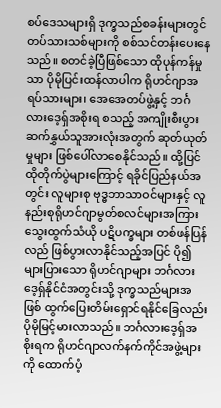စပ်ဒေသများရှိ ဒုက္ခသည်စခန်းများတွင် တပ်သားသစ်များကို စစ်သင်တန်းပေးနေသည်။ စတင်ခဲ့ပြီဖြစ်သော ထိုပုန်ကန်မှုသာ ပိုမိုပြင်းထန်လာပါက ရိုဟင်ဂျာအရပ်သားများ၊ အေအေတပ်ဖွဲ့နှင့် ဘင်္ဂလားဒေ့ရှ်အစိုးရ စသည့် အကျိုးစီးပွား ဆက်နွှယ်သူအားလုံးအတွက် ဆုတ်ယုတ်မှုများ ဖြစ်ပေါ်လာစေနိုင်သည်။ ထို့ပြင် ထိုတိုက်ပွဲများကြောင့် ရခိုင်ပြည်နယ်အတွင်း လူများစု ဗုဒ္ဓဘာသာဝင်များနှင့် လူနည်းစုရိုဟင်ဂျာမွတ်စလင်များအကြား သွေးထွက်သံယို ပဋိပက္ခများ တစ်ဖန်ပြန်လည် ဖြစ်ပွားလာနိုင်သည့်အပြင် ပို၍များပြားသော ရိုဟင်ဂျာများ ဘင်္ဂလားဒေ့ရှ်နိုင်ငံအတွင်းသို့ ဒုက္ခသည်များအဖြစ် ထွက်ပြေးတိမ်းရှောင်ရနိုင်ခြေလည်း ပိုမိုမြင့်မားလာသည်။ ဘင်္ဂလားဒေ့ရှ်အစိုးရက ရိုဟင်ဂျာလက်နက်ကိုင်အဖွဲ့များကို ထောက်ပံ့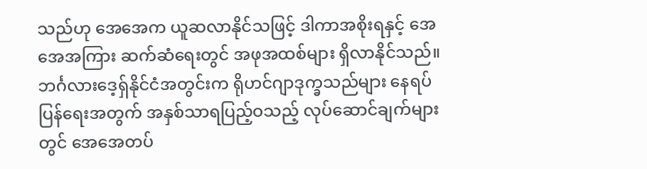သည်ဟု အေအေက ယူဆလာနိုင်သဖြင့် ဒါကာအစိုးရနှင့် အေအေအကြား ဆက်ဆံရေးတွင် အဖုအထစ်များ ရှိလာနိုင်သည်။ ဘင်္ဂလားဒေ့ရှ်နိုင်ငံအတွင်းက ရိုဟင်ဂျာဒုက္ခသည်များ နေရပ်ပြန်ရေးအတွက် အနှစ်သာရပြည့်ဝသည့် လုပ်ဆောင်ချက်များတွင် အေအေတပ်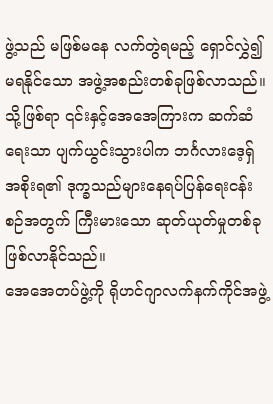ဖွဲ့သည် မဖြစ်မနေ လက်တွဲရမည့် ရှောင်လွှဲ၍မရနိုင်သော အဖွဲ့အစည်းတစ်ခုဖြစ်လာသည်။ သို့ဖြစ်ရာ ၎င်းနှင့်အေအေကြားက ဆက်ဆံရေးသာ ပျက်ယွင်းသွားပါက ဘင်္ဂလားဒေ့ရှ်အစိုးရ၏ ဒုက္ခသည်များနေရပ်ပြန်ရေးငန်းစဉ်အတွက် ကြီးမားသော ဆုတ်ယုတ်မှုတစ်ခု ဖြစ်လာနိုင်သည်။
အေအေတပ်ဖွဲ့ကို ရိုဟင်ဂျာလက်နက်ကိုင်အဖွဲ့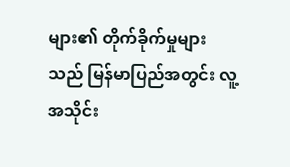များ၏ တိုက်ခိုက်မှုများသည် မြန်မာပြည်အတွင်း လူ့အသိုင်း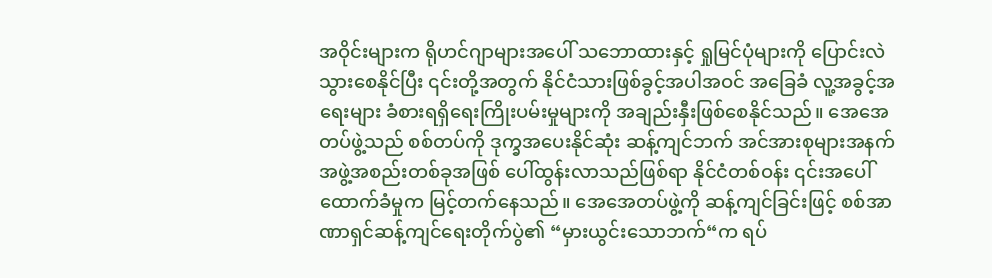အဝိုင်းများက ရိုဟင်ဂျာများအပေါ် သဘောထားနှင့် ရှုမြင်ပုံများကို ပြောင်းလဲသွားစေနိုင်ပြီး ၎င်းတို့အတွက် နိုင်ငံသားဖြစ်ခွင့်အပါအဝင် အခြေခံ လူ့အခွင့်အရေးများ ခံစားရရှိရေးကြိုးပမ်းမှုများကို အချည်းနှီးဖြစ်စေနိုင်သည်။ အေအေတပ်ဖွဲ့သည် စစ်တပ်ကို ဒုက္ခအပေးနိုင်ဆုံး ဆန့်ကျင်ဘက် အင်အားစုများအနက် အဖွဲ့အစည်းတစ်ခုအဖြစ် ပေါ်ထွန်းလာသည်ဖြစ်ရာ နိုင်ငံတစ်ဝန်း ၎င်းအပေါ်ထောက်ခံမှုက မြင့်တက်နေသည်။ အေအေတပ်ဖွဲ့ကို ဆန့်ကျင်ခြင်းဖြင့် စစ်အာဏာရှင်ဆန့်ကျင်ရေးတိုက်ပွဲ၏ “မှားယွင်းသောဘက်“က ရပ်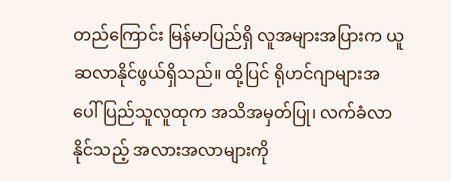တည်ကြောင်း မြန်မာပြည်ရှိ လူအများအပြားက ယူဆလာနိုင်ဖွယ်ရှိသည်။ ထို့ပြင် ရိုဟင်ဂျာများအပေါ် ပြည်သူလူထုက အသိအမှတ်ပြု၊ လက်ခံလာနိုင်သည့် အလားအလာများကို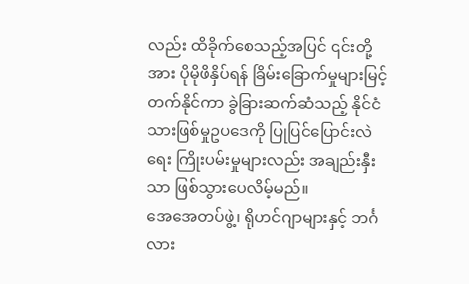လည်း ထိခိုက်စေသည့်အပြင် ၎င်းတို့အား ပိုမိုဖိနှိပ်ရန် ခြိမ်းခြောက်မှုများမြင့်တက်နိုင်ကာ ခွဲခြားဆက်ဆံသည့် နိုင်ငံသားဖြစ်မှုဥပဒေကို ပြုပြင်ပြောင်းလဲရေး ကြိုးပမ်းမှုများလည်း အချည်းနှီးသာ ဖြစ်သွားပေလိမ့်မည်။
အေအေတပ်ဖွဲ့၊ ရိုဟင်ဂျာများနှင့် ဘင်္ဂလား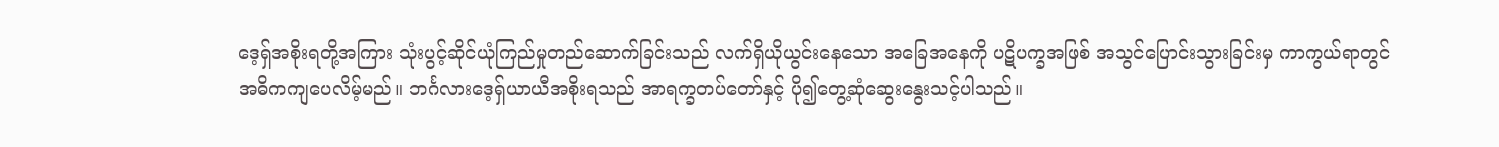ဒေ့ရှ်အစိုးရတို့အကြား သုံးပွင့်ဆိုင်ယုံကြည်မှုတည်ဆောက်ခြင်းသည် လက်ရှိယိုယွင်းနေသော အခြေအနေကို ပဋိပက္ခအဖြစ် အသွင်ပြောင်းသွားခြင်းမှ ကာကွယ်ရာတွင် အဓိကကျပေလိမ့်မည်။ ဘင်္ဂလားဒေ့ရှ်ယာယီအစိုးရသည် အာရက္ခတပ်တော်နှင့် ပို၍တွေ့ဆုံဆွေးနွေးသင့်ပါသည်။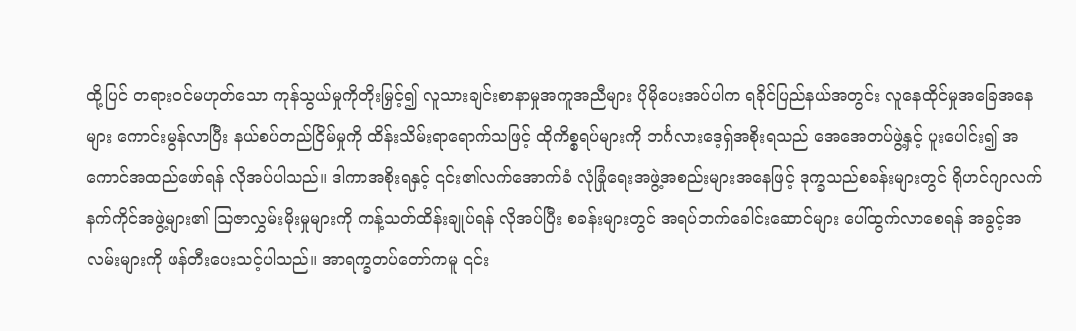ထို့ပြင် တရားဝင်မဟုတ်သော ကုန်သွယ်မှုကိုတိုးမြှင့်၍ လူသားချင်းစာနာမှုအကူအညီများ ပိုမိုပေးအပ်ပါက ရခိုင်ပြည်နယ်အတွင်း လူနေထိုင်မှုအခြေအနေများ ကောင်းမွန်လာပြီး နယ်စပ်တည်ငြိမ်မှုကို ထိန်းသိမ်းရာရောက်သဖြင့် ထိုကိစ္စရပ်များကို ဘင်္ဂလားဒေ့ရှ်အစိုးရသည် အေအေတပ်ဖွဲ့နှင့် ပူးပေါင်း၍ အကောင်အထည်ဖော်ရန် လိုအပ်ပါသည်။ ဒါကာအစိုးရနှင့် ၎င်း၏လက်အောက်ခံ လုံခြုံရေးအဖွဲ့အစည်းများအနေဖြင့် ဒုက္ခသည်စခန်းများတွင် ရိုဟင်ဂျာလက်နက်ကိုင်အဖွဲ့များ၏ ဩဇာလွှမ်းမိုးမှုများကို ကန့်သတ်ထိန်းချုပ်ရန် လိုအပ်ပြီး စခန်းများတွင် အရပ်ဘက်ခေါင်းဆောင်များ ပေါ်ထွက်လာစေရန် အခွင့်အလမ်းများကို ဖန်တီးပေးသင့်ပါသည်။ အာရက္ခတပ်တော်ကမူ ၎င်း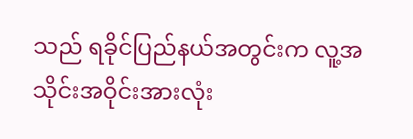သည် ရခိုင်ပြည်နယ်အတွင်းက လူ့အသိုင်းအဝိုင်းအားလုံး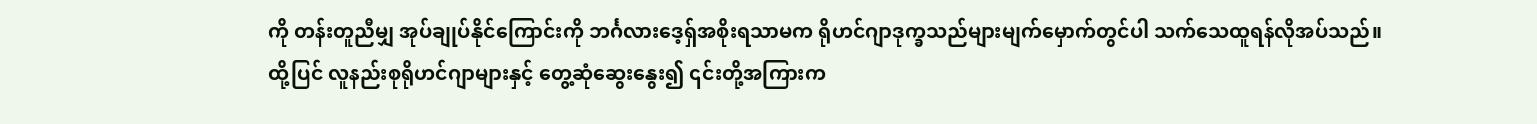ကို တန်းတူညီမျှ အုပ်ချုပ်နိုင်ကြောင်းကို ဘင်္ဂလားဒေ့ရှ်အစိုးရသာမက ရိုဟင်ဂျာဒုက္ခသည်များမျက်မှောက်တွင်ပါ သက်သေထူရန်လိုအပ်သည်။ ထို့ပြင် လူနည်းစုရိုဟင်ဂျာများနှင့် တွေ့ဆုံဆွေးနွေး၍ ၎င်းတို့အကြားက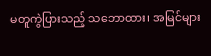မတူကွဲပြားသည့် သဘောထား၊ အမြင်များ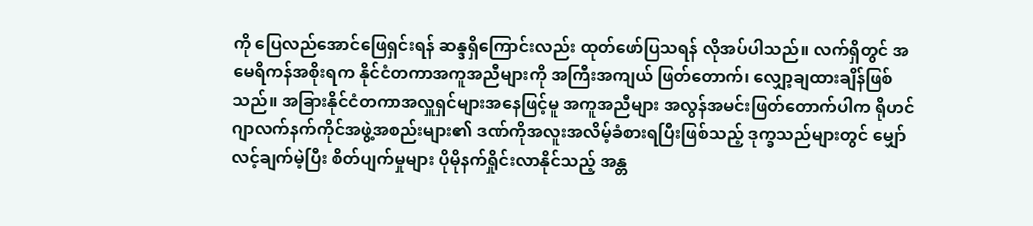ကို ပြေလည်အောင်ဖြေရှင်းရန် ဆန္ဒရှိကြောင်းလည်း ထုတ်ဖော်ပြသရန် လိုအပ်ပါသည်။ လက်ရှိတွင် အမေရိကန်အစိုးရက နိုင်ငံတကာအကူအညီများကို အကြီးအကျယ် ဖြတ်တောက်၊ လျှော့ချထားချိန်ဖြစ်သည်။ အခြားနိုင်ငံတကာအလှူရှင်များအနေဖြင့်မူ အကူအညီများ အလွန်အမင်းဖြတ်တောက်ပါက ရိုဟင်ဂျာလက်နက်ကိုင်အဖွဲ့အစည်းများ၏ ဒဏ်ကိုအလူးအလိမ့်ခံစားရပြီးဖြစ်သည့် ဒုက္ခသည်များတွင် မျှော်လင့်ချက်မဲ့ပြီး စိတ်ပျက်မှုများ ပိုမိုနက်ရှိုင်းလာနိုင်သည့် အန္တ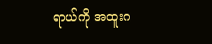ရာယ်ကို အထူးဂ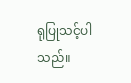ရုပြုသင့်ပါသည်။